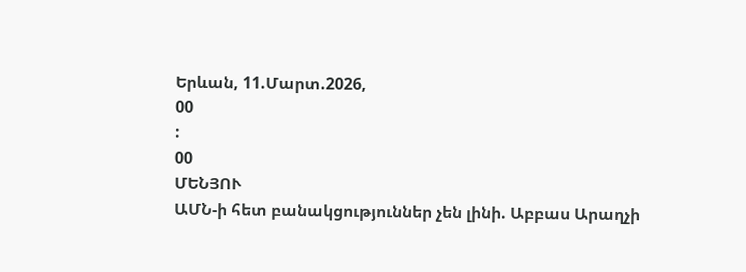Երևան, 11.Մարտ.2026,
00
:
00
ՄԵՆՅՈՒ
ԱՄՆ-ի հետ բանակցություններ չեն լինի. Աբբաս Արաղչի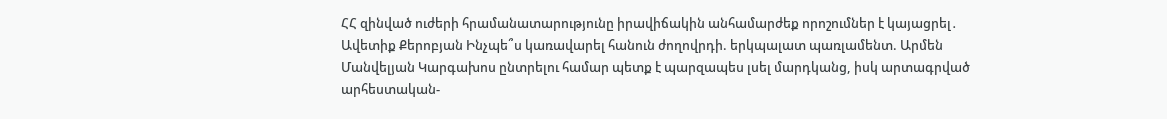ՀՀ զինված ուժերի հրամանատարությունը իրավիճակին անհամարժեք որոշումներ է կայացրել․ Ավետիք Քերոբյան Ինչպե՞ս կառավարել հանուն ժողովրդի. երկպալատ պառլամենտ. Արմեն Մանվելյան Կարգախոս ընտրելու համար պետք է պարզապես լսել մարդկանց, իսկ արտագրված արհեստական-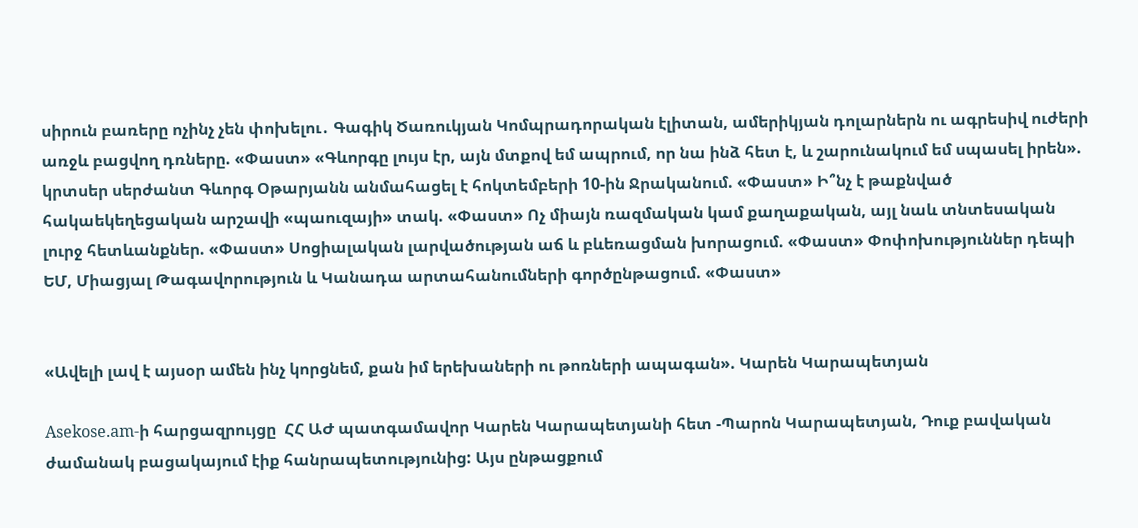սիրուն բառերը ոչինչ չեն փոխելու․ Գագիկ Ծառուկյան Կոմպրադորական էլիտան, ամերիկյան դոլարներն ու ագրեսիվ ուժերի առջև բացվող դռները. «Փաստ» «Գևորգը լույս էր, այն մտքով եմ ապրում, որ նա ինձ հետ է, և շարունակում եմ սպասել իրեն». կրտսեր սերժանտ Գևորգ Օթարյանն անմահացել է հոկտեմբերի 10-ին Ջրականում. «Փաստ» Ի՞նչ է թաքնված հակաեկեղեցական արշավի «պաուզայի» տակ. «Փաստ» Ոչ միայն ռազմական կամ քաղաքական, այլ նաև տնտեսական լուրջ հետևանքներ. «Փաստ» Սոցիալական լարվածության աճ և բևեռացման խորացում. «Փաստ» Փոփոխություններ դեպի ԵՄ, Միացյալ Թագավորություն և Կանադա արտահանումների գործընթացում. «Փաստ»


«Ավելի լավ է այսօր ամեն ինչ կորցնեմ, քան իմ երեխաների ու թոռների ապագան». Կարեն Կարապետյան

Asekose.am-ի հարցազրույցը  ՀՀ ԱԺ պատգամավոր Կարեն Կարապետյանի հետ -Պարոն Կարապետյան, Դուք բավական ժամանակ բացակայում էիք հանրապետությունից: Այս ընթացքում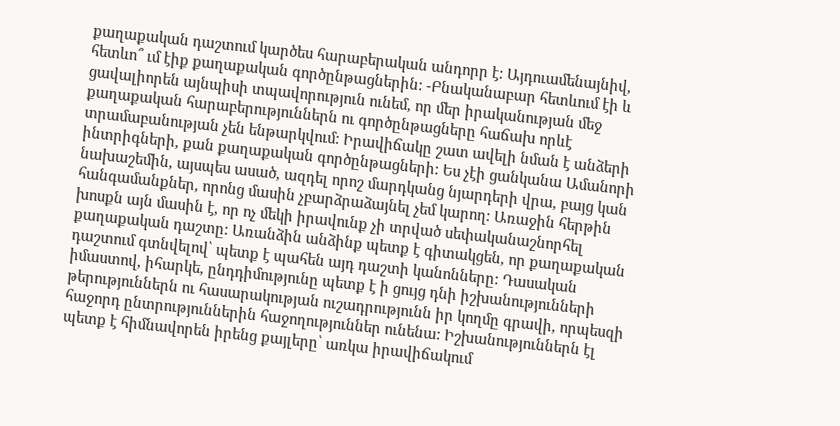քաղաքական դաշտում կարծես հարաբերական անդորր է: Այդուամենայնիվ, հետևո՞ ւմ էիք քաղաքական գործընթացներին: -Բնականաբար հետևում էի և ցավալիորեն այնպիսի տպավորություն ունեմ, որ մեր իրականության մեջ քաղաքական հարաբերություններն ու գործընթացները հաճախ որևէ տրամաբանության չեն ենթարկվում: Իրավիճակը շատ ավելի նման է անձերի ինտրիգների, քան քաղաքական գործընթացների: Ես չէի ցանկանա Ամանորի նախաշեմին, այսպես ասած, ազդել որոշ մարդկանց նյարդերի վրա, բայց կան հանգամանքներ, որոնց մասին չբարձրաձայնել չեմ կարող: Առաջին հերթին խոսքն այն մասին է, որ ոչ մեկի իրավունք չի տրված սեփականաշնորհել քաղաքական դաշտը: Առանձին անձինք պետք է գիտակցեն, որ քաղաքական դաշտում գտնվելով՝ պետք է պահեն այդ դաշտի կանոնները: Դասական իմաստով, իհարկե, ընդդիմությունը պետք է ի ցույց դնի իշխանությունների թերություններն ու հասարակության ուշադրությունն իր կողմը գրավի, որպեսզի հաջորդ ընտրություններին հաջողություններ ունենա: Իշխանություններն էլ պետք է հիմնավորեն իրենց քայլերը՝ առկա իրավիճակում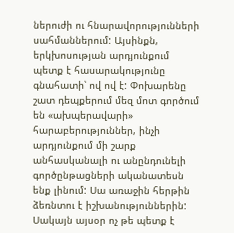ներուժի ու հնարավորությունների սահմաններում: Այսինքն, երկխոսության արդյունքում պետք է հասարակությունը գնահատի՝ ով ով է: Փոխարենը շատ դեպքերում մեզ մոտ գործում են «ախպերավարի»  հարաբերություններ, ինչի արդյունքում մի շարք անհասկանալի ու անընդունելի գործընթացների ականատեսն ենք լինում: Սա առաջին հերթին ձեռնտու է իշխանություններին: Սակայն այսօր ոչ թե պետք է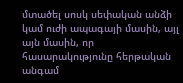մտածել սոսկ սեփական անձի կամ ուժի ապագայի մասին, այլ այն մասին, որ հասարակությունը հերթական անգամ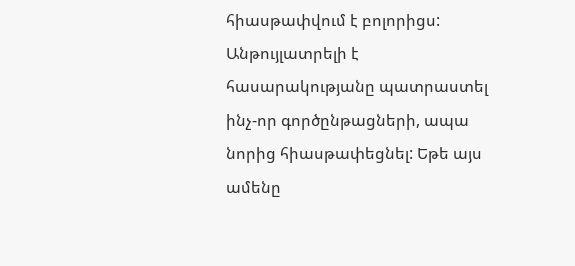հիասթափվում է բոլորիցս: Անթույլատրելի է հասարակությանը պատրաստել ինչ-որ գործընթացների, ապա նորից հիասթափեցնել: Եթե այս ամենը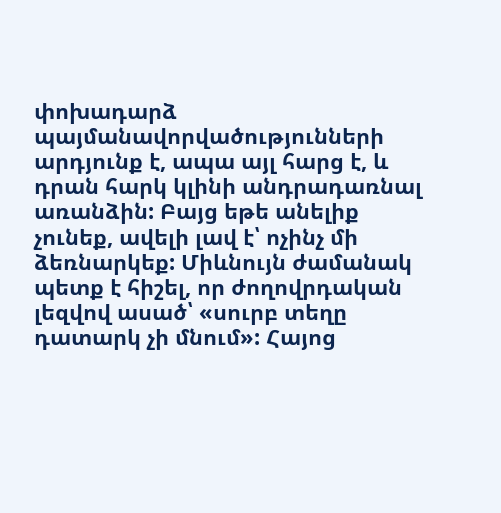փոխադարձ պայմանավորվածությունների արդյունք է, ապա այլ հարց է, և դրան հարկ կլինի անդրադառնալ առանձին: Բայց եթե անելիք չունեք, ավելի լավ է՝ ոչինչ մի ձեռնարկեք: Միևնույն ժամանակ պետք է հիշել, որ ժողովրդական լեզվով ասած՝ «սուրբ տեղը դատարկ չի մնում»: Հայոց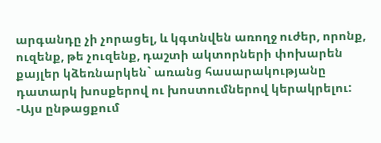արգանդը չի չորացել, և կգտնվեն առողջ ուժեր, որոնք, ուզենք, թե չուզենք, դաշտի ակտորների փոխարեն քայլեր կձեռնարկեն` առանց հասարակությանը դատարկ խոսքերով ու խոստումներով կերակրելու: -Այս ընթացքում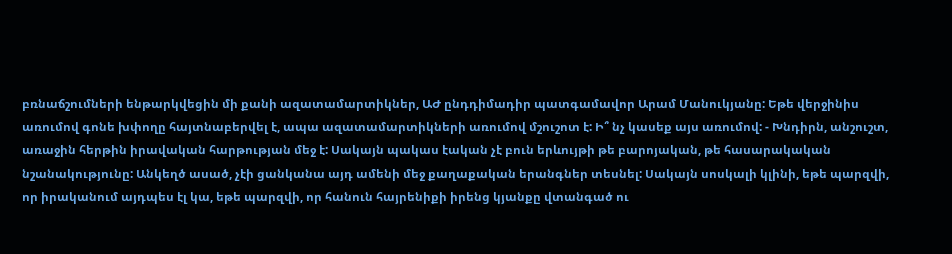բռնաճշումների ենթարկվեցին մի քանի ազատամարտիկներ, ԱԺ ընդդիմադիր պատգամավոր Արամ Մանուկյանը: Եթե վերջինիս առումով գոնե խփողը հայտնաբերվել է, ապա ազատամարտիկների առումով մշուշոտ է: Ի՞ նչ կասեք այս առումով: - Խնդիրն, անշուշտ, առաջին հերթին իրավական հարթության մեջ է: Սակայն պակաս էական չէ բուն երևույթի թե բարոյական, թե հասարակական նշանակությունը: Անկեղծ ասած, չէի ցանկանա այդ ամենի մեջ քաղաքական երանգներ տեսնել: Սակայն սոսկալի կլինի, եթե պարզվի, որ իրականում այդպես էլ կա, եթե պարզվի, որ հանուն հայրենիքի իրենց կյանքը վտանգած ու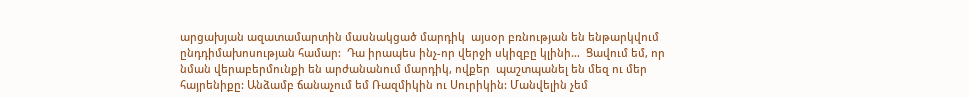արցախյան ազատամարտին մասնակցած մարդիկ  այսօր բռնության են ենթարկվում ընդդիմախոսության համար:  Դա իրապես ինչ-որ վերջի սկիզբը կլինի…  Ցավում եմ, որ նման վերաբերմունքի են արժանանում մարդիկ, ովքեր  պաշտպանել են մեզ ու մեր հայրենիքը: Անձամբ ճանաչում եմ Ռազմիկին ու Սուրիկին: Մանվելին չեմ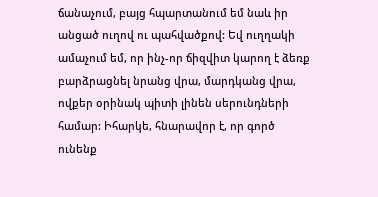ճանաչում, բայց հպարտանում եմ նաև իր անցած ուղով ու պահվածքով: Եվ ուղղակի ամաչում եմ, որ ինչ-որ ճիզվիտ կարող է ձեռք բարձրացնել նրանց վրա, մարդկանց վրա, ովքեր օրինակ պիտի լինեն սերունդների համար: Իհարկե, հնարավոր է, որ գործ ունենք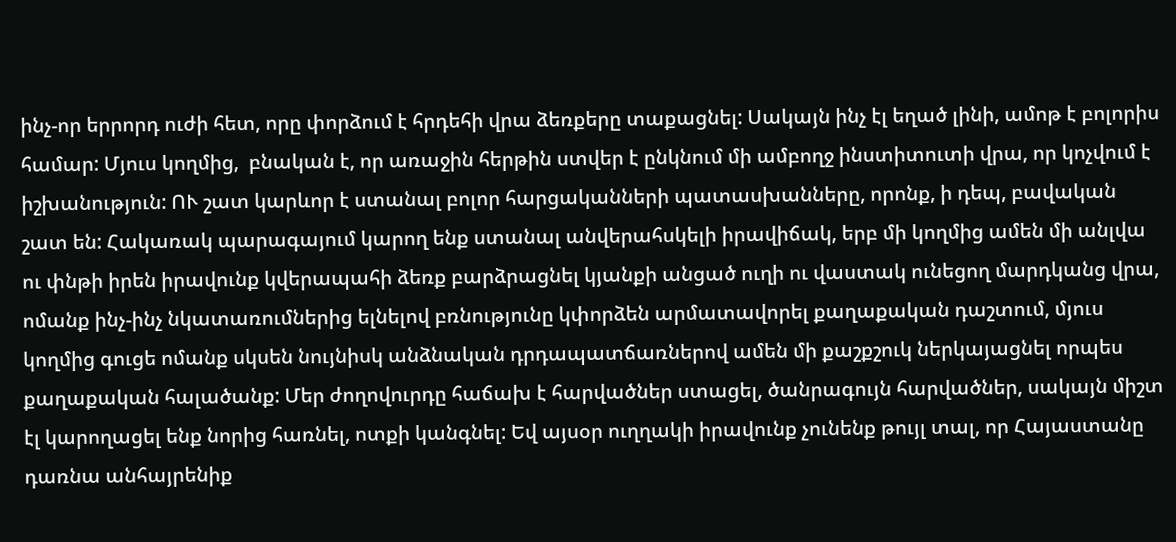ինչ-որ երրորդ ուժի հետ, որը փորձում է հրդեհի վրա ձեռքերը տաքացնել: Սակայն ինչ էլ եղած լինի, ամոթ է բոլորիս համար: Մյուս կողմից,  բնական է, որ առաջին հերթին ստվեր է ընկնում մի ամբողջ ինստիտուտի վրա, որ կոչվում է իշխանություն: ՈՒ շատ կարևոր է ստանալ բոլոր հարցականների պատասխանները, որոնք, ի դեպ, բավական շատ են: Հակառակ պարագայում կարող ենք ստանալ անվերահսկելի իրավիճակ, երբ մի կողմից ամեն մի անլվա ու փնթի իրեն իրավունք կվերապահի ձեռք բարձրացնել կյանքի անցած ուղի ու վաստակ ունեցող մարդկանց վրա, ոմանք ինչ-ինչ նկատառումներից ելնելով բռնությունը կփորձեն արմատավորել քաղաքական դաշտում, մյուս կողմից գուցե ոմանք սկսեն նույնիսկ անձնական դրդապատճառներով ամեն մի քաշքշուկ ներկայացնել որպես քաղաքական հալածանք: Մեր ժողովուրդը հաճախ է հարվածներ ստացել, ծանրագույն հարվածներ, սակայն միշտ էլ կարողացել ենք նորից հառնել, ոտքի կանգնել: Եվ այսօր ուղղակի իրավունք չունենք թույլ տալ, որ Հայաստանը դառնա անհայրենիք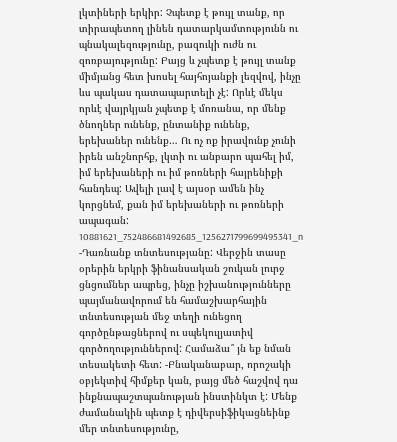լկտիների երկիր: Չպետք է թույլ տանք, որ տիրապետող լինեն դատարկամտությունն ու պնակալեզությունը, բազուկի ուժն ու զոռբայությունը: Բայց և չպետք է թույլ տանք միմյանց հետ խոսել հայհոյանքի լեզվով, ինչը ևս պակաս դատապարտելի չէ: Որևէ մեկս որևէ վայրկյան չպետք է մոռանա, որ մենք ծնողներ ունենք, ընտանիք ունենք, երեխաներ ունենք… Ու ոչ ոք իրավունք չունի իրեն անշնորհք, լկտի ու անբարո պահել իմ, իմ երեխաների ու իմ թոռների հայրենիքի հանդեպ: Ավելի լավ է այսօր ամեն ինչ կորցնեմ, քան իմ երեխաների ու թոռների ապագան: 10881621_752486681492685_1256271799699495341_n -Դառնանք տնտեսությանը: Վերջին տասը օրերին երկրի ֆինանսական շուկան լուրջ ցնցումներ ապրեց, ինչը իշխանությունները պայմանավորում են համաշխարհային տնտեսության մեջ տեղի ունեցող գործընթացներով ու սպեկուլյատիվ գործողություններով: Համաձա՞ յն եք նման տեսակետի հետ: -Բնականաբար, որոշակի օբյեկտիվ հիմքեր կան, բայց մեծ հաշվով դա ինքնապաշտպանության ինստինկտ է: Մենք ժամանակին պետք է դիվերսիֆիկացնեինք մեր տնտեսությունը,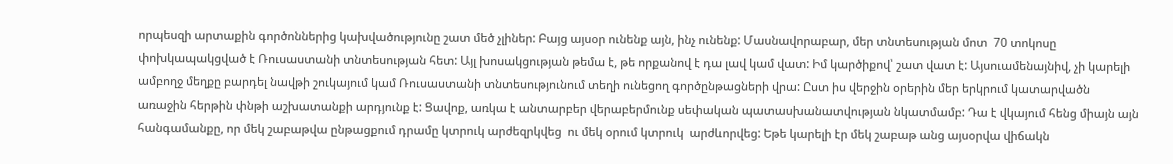որպեսզի արտաքին գործոններից կախվածությունը շատ մեծ չլիներ: Բայց այսօր ունենք այն, ինչ ունենք: Մասնավորաբար, մեր տնտեսության մոտ  70 տոկոսը փոխկապակցված է Ռուսաստանի տնտեսության հետ: Այլ խոսակցության թեմա է, թե որքանով է դա լավ կամ վատ: Իմ կարծիքով՝ շատ վատ է: Այսուամենայնիվ, չի կարելի ամբողջ մեղքը բարդել նավթի շուկայում կամ Ռուսաստանի տնտեսությունում տեղի ունեցող գործընթացների վրա: Ըստ իս վերջին օրերին մեր երկրում կատարվածն առաջին հերթին փնթի աշխատանքի արդյունք է: Ցավոք, առկա է անտարբեր վերաբերմունք սեփական պատասխանատվության նկատմամբ: Դա է վկայում հենց միայն այն հանգամանքը, որ մեկ շաբաթվա ընթացքում դրամը կտրուկ արժեզրկվեց  ու մեկ օրում կտրուկ  արժևորվեց: Եթե կարելի էր մեկ շաբաթ անց այսօրվա վիճակն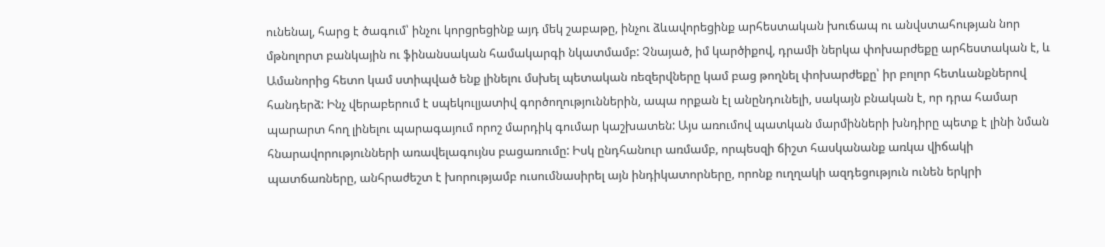ունենալ, հարց է ծագում՝ ինչու կորցրեցինք այդ մեկ շաբաթը, ինչու ձևավորեցինք արհեստական խուճապ ու անվստահության նոր մթնոլորտ բանկային ու ֆինանսական համակարգի նկատմամբ: Չնայած, իմ կարծիքով, դրամի ներկա փոխարժեքը արհեստական է, և Ամանորից հետո կամ ստիպված ենք լինելու մսխել պետական ռեզերվները կամ բաց թողնել փոխարժեքը՝ իր բոլոր հետևանքներով հանդերձ: Ինչ վերաբերում է սպեկուլյատիվ գործողություններին, ապա որքան էլ անընդունելի, սակայն բնական է, որ դրա համար պարարտ հող լինելու պարագայում որոշ մարդիկ գումար կաշխատեն: Այս առումով պատկան մարմինների խնդիրը պետք է լինի նման հնարավորությունների առավելագույնս բացառումը: Իսկ ընդհանուր առմամբ, որպեսզի ճիշտ հասկանանք առկա վիճակի պատճառները, անհրաժեշտ է խորությամբ ուսումնասիրել այն ինդիկատորները, որոնք ուղղակի ազդեցություն ունեն երկրի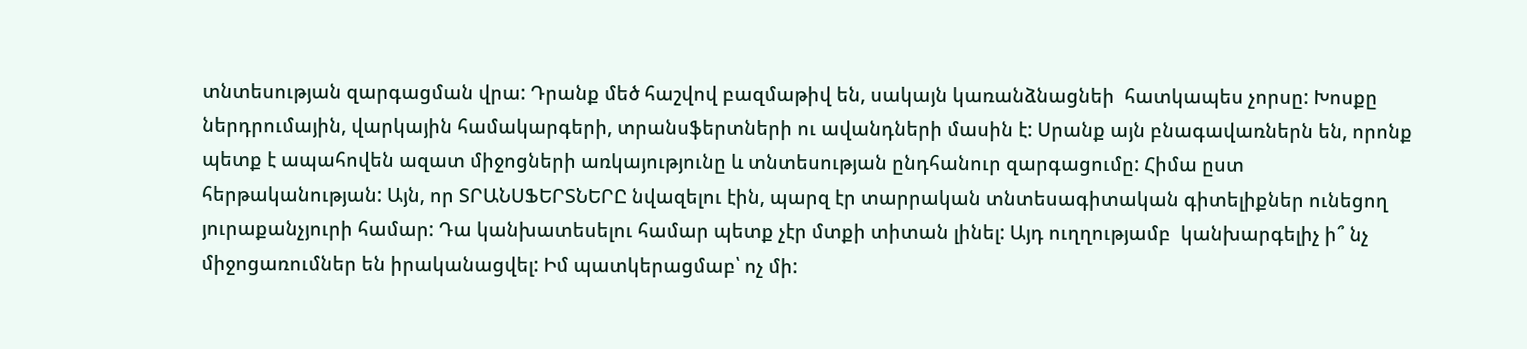տնտեսության զարգացման վրա: Դրանք մեծ հաշվով բազմաթիվ են, սակայն կառանձնացնեի  հատկապես չորսը: Խոսքը ներդրումային, վարկային համակարգերի, տրանսֆերտների ու ավանդների մասին է: Սրանք այն բնագավառներն են, որոնք պետք է ապահովեն ազատ միջոցների առկայությունը և տնտեսության ընդհանուր զարգացումը: Հիմա ըստ հերթականության: Այն, որ ՏՐԱՆՍՖԵՐՏՆԵՐԸ նվազելու էին, պարզ էր տարրական տնտեսագիտական գիտելիքներ ունեցող յուրաքանչյուրի համար: Դա կանխատեսելու համար պետք չէր մտքի տիտան լինել: Այդ ուղղությամբ  կանխարգելիչ ի՞ նչ միջոցառումներ են իրականացվել: Իմ պատկերացմաբ՝ ոչ մի: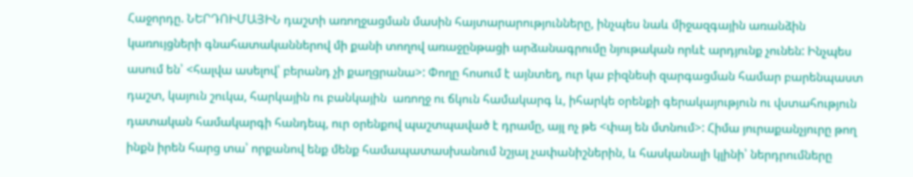Հաջորդը. ՆԵՐԴՈԻՄԱՅԻՆ դաշտի առողջացման մասին հայտարարությունները, ինչպես նաև միջազգային առանձին կառույցների գնահատականներով մի քանի տողով առաջընթացի արձանագրումը նյութական որևէ արդյունք չունեն: Ինչպես ասում են՝ <հալվա ասելով՝ բերանդ չի քաղցրանա>: Փողը հոսում է այնտեղ, ուր կա բիզնեսի զարգացման համար բարենպաստ դաշտ, կայուն շուկա, հարկային ու բանկային  առողջ ու ճկուն համակարգ և, իհարկե օրենքի գերակայություն ու վստահություն դատական համակարգի հանդեպ, ուր օրենքով պաշտպաված է դրամը, այլ ոչ թե <փայ են մտնում>: Հիմա յուրաքանչյուրը թող ինքն իրեն հարց տա՝ որքանով ենք մենք համապատասխանում նշյալ չափանիշներին, և հասկանալի կլինի՝ ներդրումները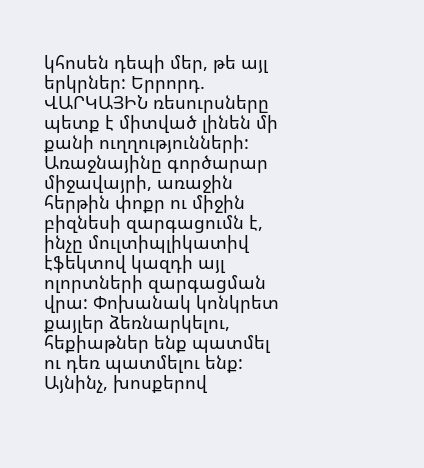կհոսեն դեպի մեր, թե այլ երկրներ: Երրորդ. ՎԱՐԿԱՅԻՆ ռեսուրսները պետք է միտված լինեն մի քանի ուղղությունների: Առաջնայինը գործարար միջավայրի, առաջին հերթին փոքր ու միջին բիզնեսի զարգացումն է, ինչը մուլտիպլիկատիվ էֆեկտով կազդի այլ ոլորտների զարգացման վրա: Փոխանակ կոնկրետ քայլեր ձեռնարկելու, հեքիաթներ ենք պատմել ու դեռ պատմելու ենք: Այնինչ, խոսքերով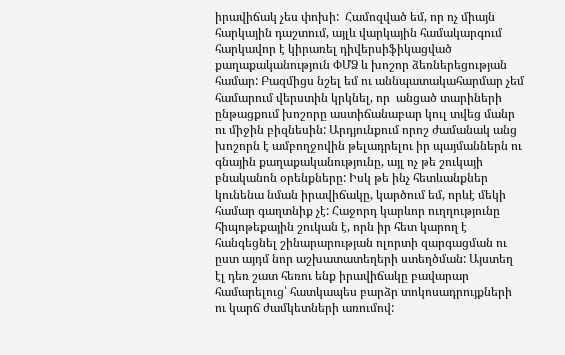իրավիճակ չես փոխի:  Համոզված եմ, որ ոչ միայն հարկային դաշտում, այլև վարկային համակարգում հարկավոր է կիրառել դիվերսիֆիկացված քաղաքականություն ՓՄՁ և խոշոր ձեռներեցության համար: Բազմիցս նշել եմ ու աննպատակահարմար չեմ համարում վերստին կրկնել, որ  անցած տարիների ընթացքում խոշորը աստիճանաբար կուլ տվեց մանր ու միջին բիզնեսին: Արդյունքում որոշ ժամանակ անց խոշորն է ամբողջովին թելադրելու իր պայմաններն ու գնային քաղաքականությունը, այլ ոչ թե շուկայի բնականոն օրենքները: Իսկ թե ինչ հետևանքներ կունենա նման իրավիճակը, կարծում եմ, որևէ մեկի համար գաղտնիք չէ: Հաջորդ կարևոր ուղղությունը հիպոթեքային շուկան է, որն իր հետ կարող է հանգեցնել շինարարության ոլորտի զարգացման ու ըստ այդմ նոր աշխատատեղերի ստեղծման: Այստեղ էլ դեռ շատ հեռու ենք իրավիճակը բավարար համարելուց՝ հատկապես բարձր տոկոսադրույքների ու կարճ ժամկետների առումով: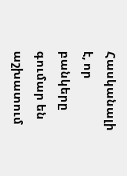Հասկանալի է, որ բանկերը գումար են աշխատում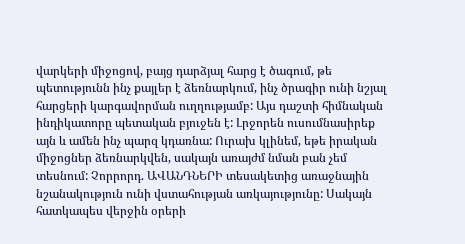վարկերի միջոցով, բայց դարձյալ հարց է ծագում, թե պետությունն ինչ քայլեր է ձեռնարկում, ինչ ծրագիր ունի նշյալ հարցերի կարգավորման ուղղությամբ: Այս դաշտի հիմնական ինդիկատորը պետական բյուջեն է: Լրջորեն ուսումնասիրեք այն և ամեն ինչ պարզ կդառնա: Ուրախ կլինեմ, եթե իրական միջոցներ ձեռնարկվեն, սակայն առայժմ նման բան չեմ տեսնում: Չորրորդ. ԱՎԱՆԴՆԵՐԻ տեսակետից առաջնային նշանակություն ունի վստահության առկայությունը: Սակայն հատկապես վերջին օրերի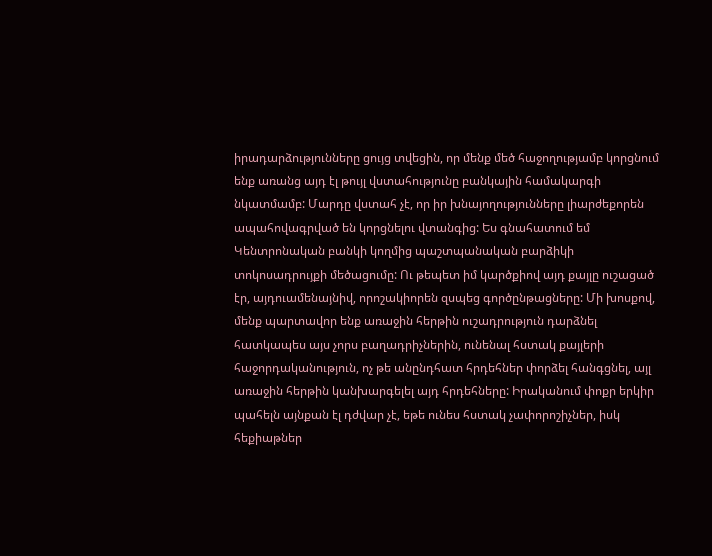իրադարձությունները ցույց տվեցին, որ մենք մեծ հաջողությամբ կորցնում ենք առանց այդ էլ թույլ վստահությունը բանկային համակարգի նկատմամբ: Մարդը վստահ չէ, որ իր խնայողությունները լիարժեքորեն ապահովագրված են կորցնելու վտանգից: Ես գնահատում եմ Կենտրոնական բանկի կողմից պաշտպանական բարձիկի տոկոսադրույքի մեծացումը: Ու թեպետ իմ կարծքիով այդ քայլը ուշացած էր, այդուամենայնիվ, որոշակիորեն զսպեց գործընթացները: Մի խոսքով, մենք պարտավոր ենք առաջին հերթին ուշադրություն դարձնել հատկապես այս չորս բաղադրիչներին, ունենալ հստակ քայլերի հաջորդականություն, ոչ թե անընդհատ հրդեհներ փորձել հանգցնել, այլ առաջին հերթին կանխարգելել այդ հրդեհները: Իրականում փոքր երկիր պահելն այնքան էլ դժվար չէ, եթե ունես հստակ չափորոշիչներ, իսկ հեքիաթներ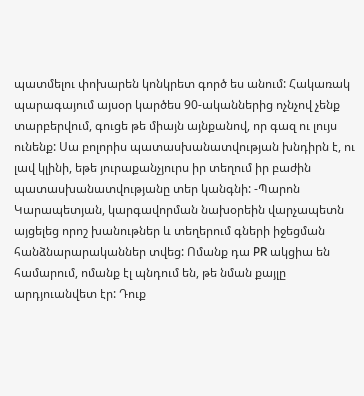պատմելու փոխարեն կոնկրետ գործ ես անում: Հակառակ պարագայում այսօր կարծես 90-ականներից ոչնչով չենք տարբերվում, գուցե թե միայն այնքանով, որ գազ ու լույս ունենք: Սա բոլորիս պատասխանատվության խնդիրն է, ու լավ կլինի, եթե յուրաքանչյուրս իր տեղում իր բաժին պատասխանատվությանը տեր կանգնի: -Պարոն Կարապետյան, կարգավորման նախօրեին վարչապետն այցելեց որոշ խանութներ և տեղերում գների իջեցման հանձնարարականներ տվեց: Ոմանք դա PR ակցիա են համարում, ոմանք էլ պնդում են, թե նման քայլը արդյուանվետ էր: Դուք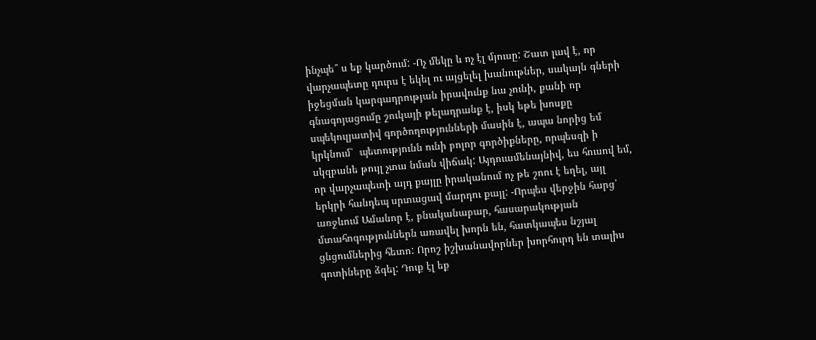ինչպե՞ ս եք կարծում: -Ոչ մեկը և ոչ էլ մյուսը: Շատ լավ է, որ վարչապետը դուրս է եկել ու այցելել խանութներ, սակայն գների իջեցման կարգադրության իրավունք նա չունի, քանի որ գնագոյացումը շուկայի թելադրանք է, իսկ եթե խոսքը սպեկուլյատիվ գործողությունների մասին է, ապա նորից եմ կրկնում՝  պետությունն ունի բոլոր գործիքները, որպեսզի ի սկզբանե թույլ չտա նման վիճակ: Այդուամենայնիվ, ես հուսով եմ, որ վարչապետի այդ քայլը իրականում ոչ թե շոու է եղել, այլ երկրի հանդեպ սրտացավ մարդու քայլ: -Որպես վերջին հարց՝ առջևում Ամանոր է, բնականաբար, հասարակության մտահոգություններն առավել խորն են, հատկապես նշյալ ցնցումներից հետո: Որոշ իշխանավորներ խորհուրդ են տալիս գոտիները ձգել: Դուք էլ եք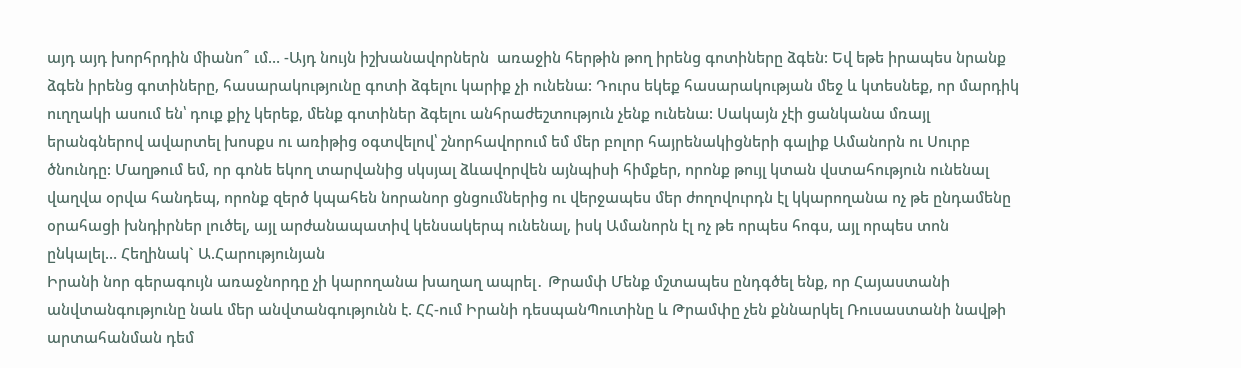այդ այդ խորհրդին միանո՞ ւմ… -Այդ նույն իշխանավորներն  առաջին հերթին թող իրենց գոտիները ձգեն: Եվ եթե իրապես նրանք ձգեն իրենց գոտիները, հասարակությունը գոտի ձգելու կարիք չի ունենա: Դուրս եկեք հասարակության մեջ և կտեսնեք, որ մարդիկ ուղղակի ասում են՝ դուք քիչ կերեք, մենք գոտիներ ձգելու անհրաժեշտություն չենք ունենա: Սակայն չէի ցանկանա մռայլ երանգներով ավարտել խոսքս ու առիթից օգտվելով՝ շնորհավորում եմ մեր բոլոր հայրենակիցների գալիք Ամանորն ու Սուրբ ծնունդը: Մաղթում եմ, որ գոնե եկող տարվանից սկսյալ ձևավորվեն այնպիսի հիմքեր, որոնք թույլ կտան վստահություն ունենալ վաղվա օրվա հանդեպ, որոնք զերծ կպահեն նորանոր ցնցումներից ու վերջապես մեր ժողովուրդն էլ կկարողանա ոչ թե ընդամենը օրահացի խնդիրներ լուծել, այլ արժանապատիվ կենսակերպ ունենալ, իսկ Ամանորն էլ ոչ թե որպես հոգս, այլ որպես տոն ընկալել… Հեղինակ` Ա.Հարությունյան
Իրանի նոր գերագույն առաջնորդը չի կարողանա խաղաղ ապրել․ Թրամփ Մենք մշտապես ընդգծել ենք, որ Հայաստանի անվտանգությունը նաև մեր անվտանգությունն է. ՀՀ-ում Իրանի դեսպանՊուտինը և Թրամփը չեն քննարկել Ռուսաստանի նավթի արտահանման դեմ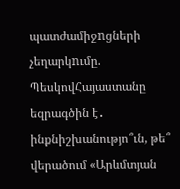պատժամիջnցների չեղարկnւմը. ՊեսկովՀայաստանը եզրագծին է․ ինքնիշխանությո՞ւն, թե՞ վերածում «Արևմտյան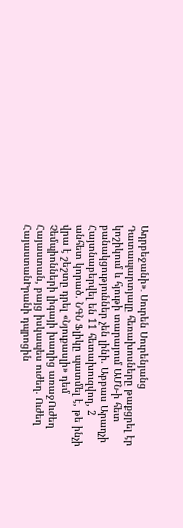Ադրբեջանի»․ Սուրեն Սուրենյանց Դատապարտյալը հեռախոսները թաքցրել էր կոշիկում և հյութի տարայում ԱՄՆ-ի հետ բանակցություններ չեն լինի. Աբբաս Արաղչի Հայտնաբերվել են 11 հետախուզվող, 2 անհետ կորած. ՆԳՆ Ֆլիկը պատմել է, թե ինչի վրա է շեշտը դրել «Նյուքասլի» դեմ Չեմպիոնների լիգայի խաղից առաջՈւժեղ Հայաստան, բայց իսկապես ուժեղ. Ուժեղ ՀայաստանԻրանի դպրոցին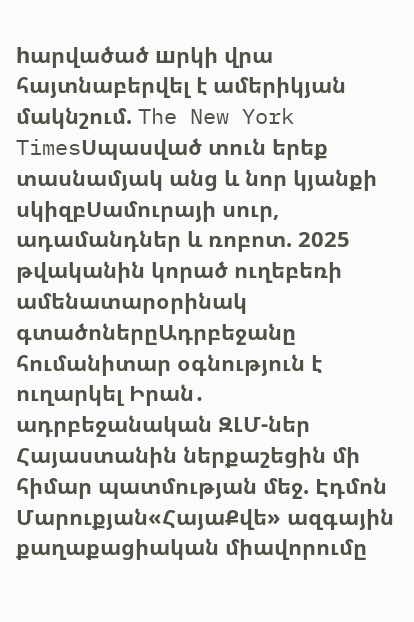hարվածած шրկի վրա հայտնաբերվել է ամերիկյան մակնշում. The New York TimesՍպասված տուն երեք տասնամյակ անց և նոր կյանքի սկիզբՍամուրայի սուր, ադամանդներ և ռոբոտ. 2025 թվականին կորած ուղեբեռի ամենատարօրինակ գտածոներըԱդրբեջանը հումանիտար օգնություն է ուղարկել Իրան․ ադրբեջանական ԶԼՄ-ներ Հայաստանին ներքաշեցին մի հիմար պատմության մեջ. Էդմոն Մարուքյան«ՀայաՔվե» ազգային քաղաքացիական միավորումը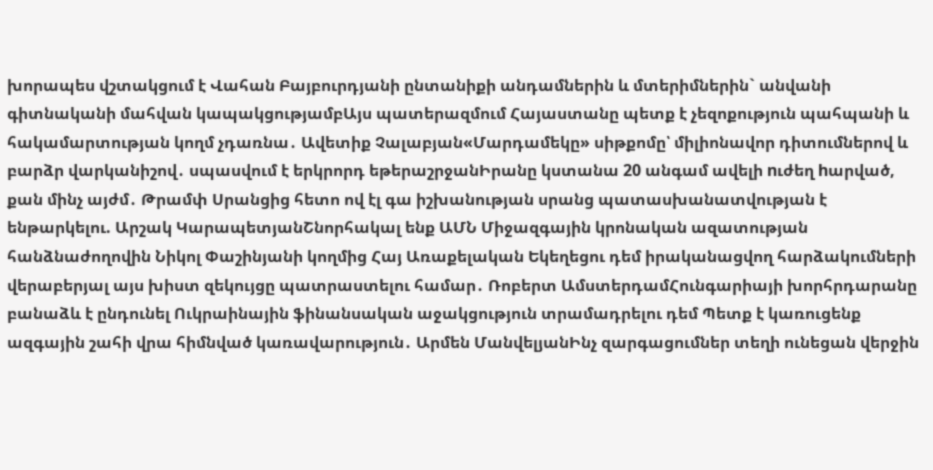խորապես վշտակցում է Վահան Բայբուրդյանի ընտանիքի անդամներին և մտերիմներին` անվանի գիտնականի մահվան կապակցությամբԱյս պատերազմում Հայաստանը պետք է չեզոքություն պահպանի և հակամարտության կողմ չդառնա․ Ավետիք Չալաբյան«Մարդամեկը» սիթքոմը՝ միլիոնավոր դիտումներով և բարձր վարկանիշով․ սպասվում է երկրորդ եթերաշրջանԻրանը կստանա 20 անգամ ավելի nւժեղ hարված, քան մինչ այժմ․ Թրամփ Սրանցից հետո ով էլ գա իշխանության սրանց պատասխանատվության է ենթարկելու. Արշակ ԿարապետյանՇնորհակալ ենք ԱՄՆ Միջազգային կրոնական ազատության հանձնաժողովին Նիկոլ Փաշինյանի կողմից Հայ Առաքելական Եկեղեցու դեմ իրականացվող հարձակումների վերաբերյալ այս խիստ զեկույցը պատրաստելու համար․ Ռոբերտ ԱմստերդամՀունգարիայի խորհրդարանը բանաձև է ընդունել Ուկրաինային ֆինանսական աջակցություն տրամադրելու դեմ Պետք է կառուցենք ազգային շահի վրա հիմնված կառավարություն․ Արմեն ՄանվելյանԻնչ զարգացումներ տեղի ունեցան վերջին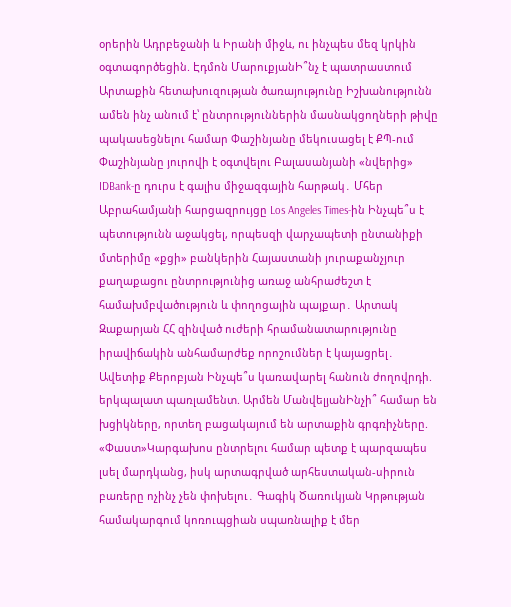օրերին Ադրբեջանի և Իրանի միջև, ու ինչպես մեզ կրկին օգտագործեցին. Էդմոն ՄարուքյանԻ՞նչ է պատրաստում Արտաքին հետախուզության ծառայությունը Իշխանությունն ամեն ինչ անում է՝ ընտրություններին մասնակցողների թիվը պակասեցնելու համար Փաշինյանը մեկուսացել է ՔՊ-ում Փաշինյանը յուրովի է օգտվելու Բալասանյանի «նվերից» IDBank-ը դուրս է գալիս միջազգային հարթակ․ Մհեր Աբրահամյանի հարցազրույցը Los Angeles Times-ին Ինչպե՞ս է պետությունն աջակցել, որպեսզի վարչապետի ընտանիքի մտերիմը «քցի» բանկերին Հայաստանի յուրաքանչյուր քաղաքացու ընտրությունից առաջ անհրաժեշտ է համախմբվածություն և փողոցային պայքար․ Արտակ Զաքարյան ՀՀ զինված ուժերի հրամանատարությունը իրավիճակին անհամարժեք որոշումներ է կայացրել․ Ավետիք Քերոբյան Ինչպե՞ս կառավարել հանուն ժողովրդի. երկպալատ պառլամենտ. Արմեն ՄանվելյանԻնչի՞ համար են խցիկները, որտեղ բացակայում են արտաքին գրգռիչները. «Փաստ»Կարգախոս ընտրելու համար պետք է պարզապես լսել մարդկանց, իսկ արտագրված արհեստական-սիրուն բառերը ոչինչ չեն փոխելու․ Գագիկ Ծառուկյան Կրթության համակարգում կոռուպցիան սպառնալիք է մեր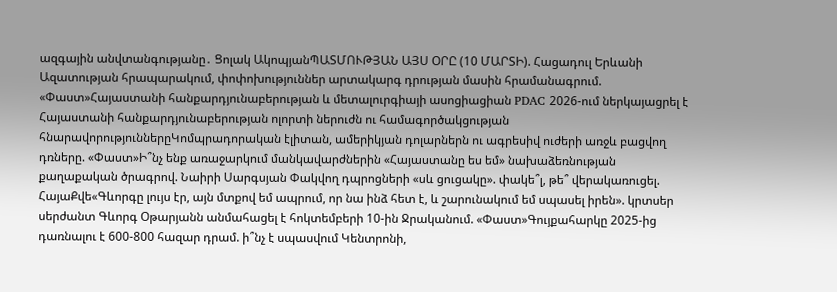ազգային անվտանգությանը․ Ցոլակ ԱկոպյանՊԱՏՄՈՒԹՅԱՆ ԱՅՍ ՕՐԸ (10 ՄԱՐՏԻ). Հացադուլ Երևանի Ազատության հրապարակում, փոփոխություններ արտակարգ դրության մասին հրամանագրում. «Փաստ»Հայաստանի հանքարդյունաբերության և մետալուրգիայի ասոցիացիան PDAC 2026-ում ներկայացրել է Հայաստանի հանքարդյունաբերության ոլորտի ներուժն ու համագործակցության հնարավորություններըԿոմպրադորական էլիտան, ամերիկյան դոլարներն ու ագրեսիվ ուժերի առջև բացվող դռները. «Փաստ»Ի՞նչ ենք առաջարկում մանկավարժներին «Հայաստանը ես եմ» նախաձեռնության քաղաքական ծրագրով. Նաիրի Սարգսյան Փակվող դպրոցների «սև ցուցակը». փակե՞լ, թե՞ վերակառուցել. ՀայաՔվե«Գևորգը լույս էր, այն մտքով եմ ապրում, որ նա ինձ հետ է, և շարունակում եմ սպասել իրեն». կրտսեր սերժանտ Գևորգ Օթարյանն անմահացել է հոկտեմբերի 10-ին Ջրականում. «Փաստ»Գույքահարկը 2025-ից դառնալու է 600-800 հազար դրամ. ի՞նչ է սպասվում Կենտրոնի,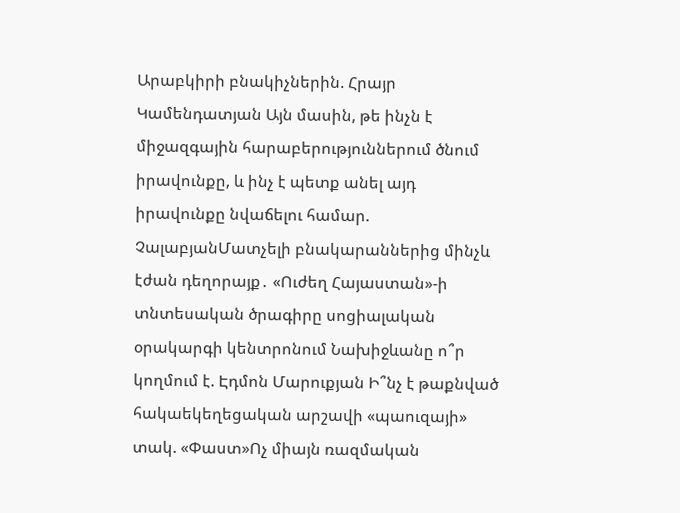Արաբկիրի բնակիչներին. Հրայր Կամենդատյան Այն մասին, թե ինչն է միջազգային հարաբերություններում ծնում իրավունքը, և ինչ է պետք անել այդ իրավունքը նվաճելու համար. ՉալաբյանՄատչելի բնակարաններից մինչև էժան դեղորայք․ «Ուժեղ Հայաստան»-ի տնտեսական ծրագիրը սոցիալական օրակարգի կենտրոնում Նախիջևանը ո՞ր կողմում է. Էդմոն Մարուքյան Ի՞նչ է թաքնված հակաեկեղեցական արշավի «պաուզայի» տակ. «Փաստ»Ոչ միայն ռազմական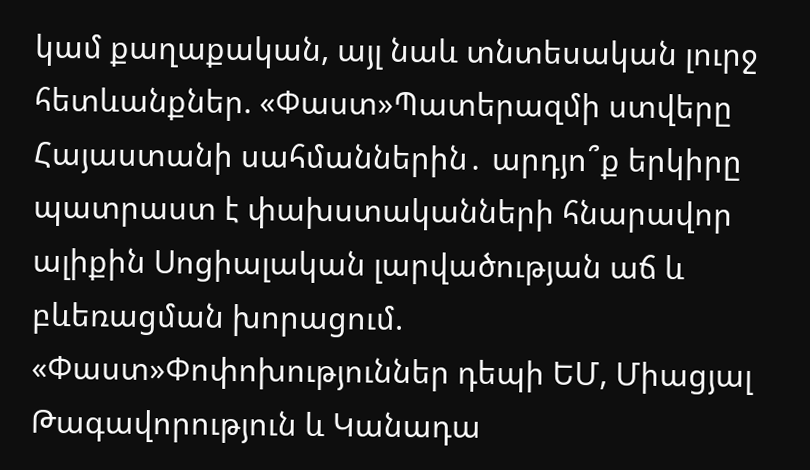կամ քաղաքական, այլ նաև տնտեսական լուրջ հետևանքներ. «Փաստ»Պատերազմի ստվերը Հայաստանի սահմաններին․ արդյո՞ք երկիրը պատրաստ է փախստականների հնարավոր ալիքին Սոցիալական լարվածության աճ և բևեռացման խորացում. «Փաստ»Փոփոխություններ դեպի ԵՄ, Միացյալ Թագավորություն և Կանադա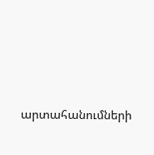արտահանումների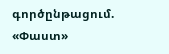գործընթացում. «Փաստ»